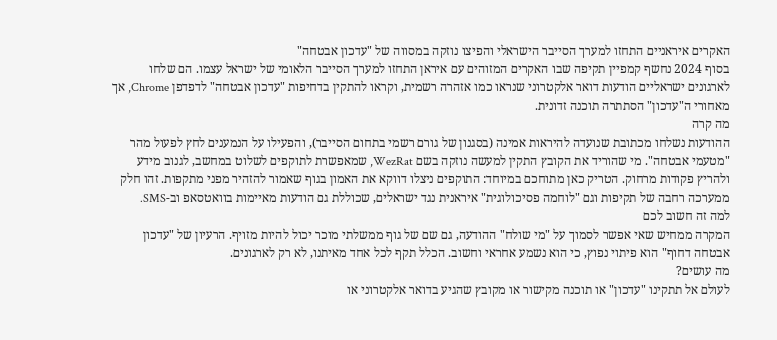האקרים איראניים התחזו למערך הסייבר הישראלי והפיצו נוזקה במסווה של "עדכון אבטחה"
בסוף 2024 נחשף קמפיין תקיפה שבו האקרים המזוהים עם איראן התחזו למערך הסייבר הלאומי של ישראל עצמו. הם שלחו לארגונים ישראליים הודעות דואר אלקטרוני שנראו כמו אזהרה רשמית, וקראו להתקין בדחיפות "עדכון אבטחה" לדפדפן Chrome, אך מאחורי ה"עדכון" הסתתרה תוכנה זדונית.
מה קרה
ההודעות נשלחו מכתובת שנועדה להיראות אמינה (בסגנון של גורם רשמי בתחום הסייבר), והפעילו על הנמענים לחץ לפעול מהר "מטעמי אבטחה". מי שהוריד את הקובץ התקין למעשה נוזקה בשם WezRat, שמאפשרת לתוקפים לשלוט במחשב, לגנוב מידע ולהריץ פקודות מרחוק. הטריק כאן מתוחכם במיוחד: התוקפים ניצלו דווקא את האמון בגוף שאמור להזהיר מפני מתקפות. זהו חלק ממערכה רחבה של תקיפות וגם "לוחמה פסיכולוגית" איראנית נגד ישראלים, שכוללת גם הודעות מאיימות בוואטסאפ וב-SMS.
למה זה חשוב לכם
המקרה ממחיש שאי אפשר לסמוך על "מי שולח" ההודעה, גם שם של גוף ממשלתי מוכר יכול להיות מזויף. הרעיון של "עדכון אבטחה דחוף" הוא פיתוי נפוץ, כי הוא נשמע אחראי וחשוב. הכלל תקף לכל אחד מאיתנו, לא רק לארגונים.
מה עושים?
לעולם אל תתקינו "עדכון" או תוכנה מקישור או מקובץ שהגיע בדואר אלקטרוני או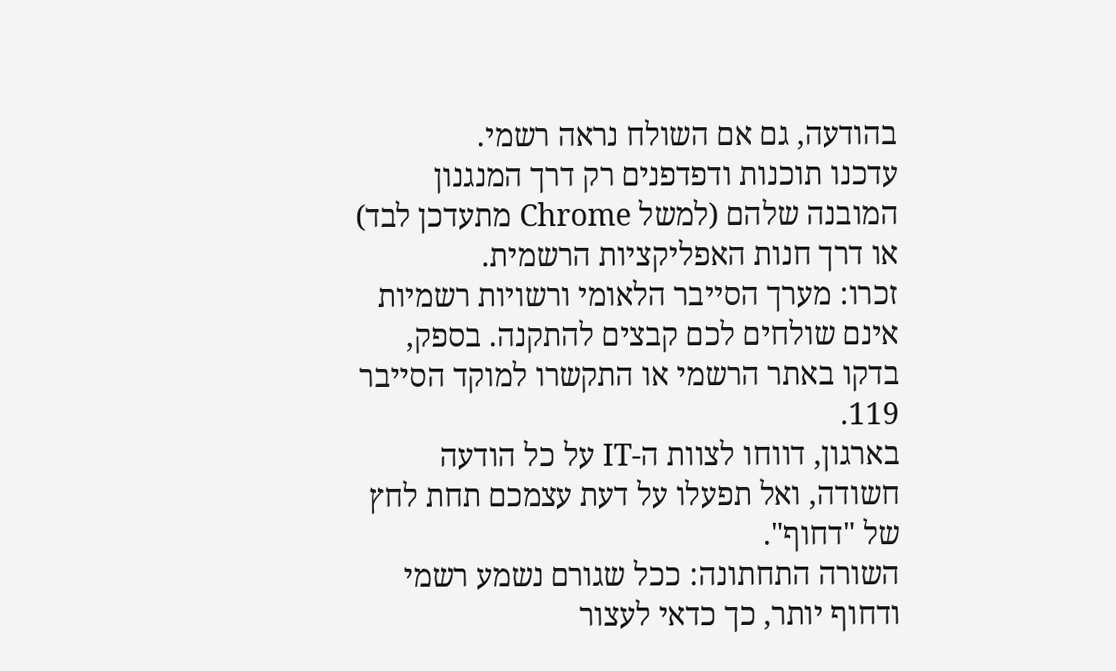בהודעה, גם אם השולח נראה רשמי.
עדכנו תוכנות ודפדפנים רק דרך המנגנון המובנה שלהם (למשל Chrome מתעדכן לבד) או דרך חנות האפליקציות הרשמית.
זכרו: מערך הסייבר הלאומי ורשויות רשמיות אינם שולחים לכם קבצים להתקנה. בספק, בדקו באתר הרשמי או התקשרו למוקד הסייבר 119.
בארגון, דווחו לצוות ה-IT על כל הודעה חשודה, ואל תפעלו על דעת עצמכם תחת לחץ של "דחוף".
השורה התחתונה: ככל שגורם נשמע רשמי ודחוף יותר, כך כדאי לעצור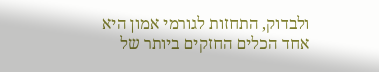ולבדוק, התחזות לגורמי אמון היא אחד הכלים החזקים ביותר של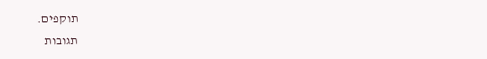תוקפים.
תגובות